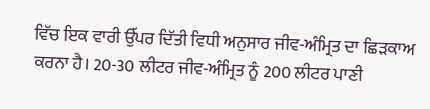ਵਿੱਚ ਇਕ ਵਾਰੀ ਉੱਪਰ ਦਿੱਤੀ ਵਿਧੀ ਅਨੁਸਾਰ ਜੀਵ-ਅੰਮ੍ਰਿਤ ਦਾ ਛਿੜਕਾਅ ਕਰਨਾ ਹੈ। 20-30 ਲੀਟਰ ਜੀਵ-ਅੰਮ੍ਰਿਤ ਨੂੰ 200 ਲੀਟਰ ਪਾਣੀ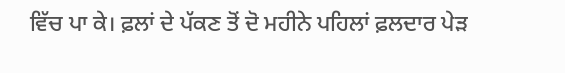ਵਿੱਚ ਪਾ ਕੇ। ਫ਼ਲਾਂ ਦੇ ਪੱਕਣ ਤੋਂ ਦੋ ਮਹੀਨੇ ਪਹਿਲਾਂ ਫ਼ਲਦਾਰ ਪੇੜ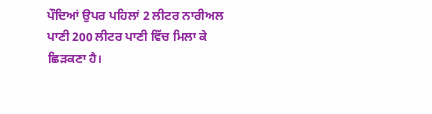ਪੌਦਿਆਂ ਉਪਰ ਪਹਿਲਾਂ 2 ਲੀਟਰ ਨਾਰੀਅਲ ਪਾਣੀ 200 ਲੀਟਰ ਪਾਣੀ ਵਿੱਚ ਮਿਲਾ ਕੇ ਛਿੜਕਣਾ ਹੈ।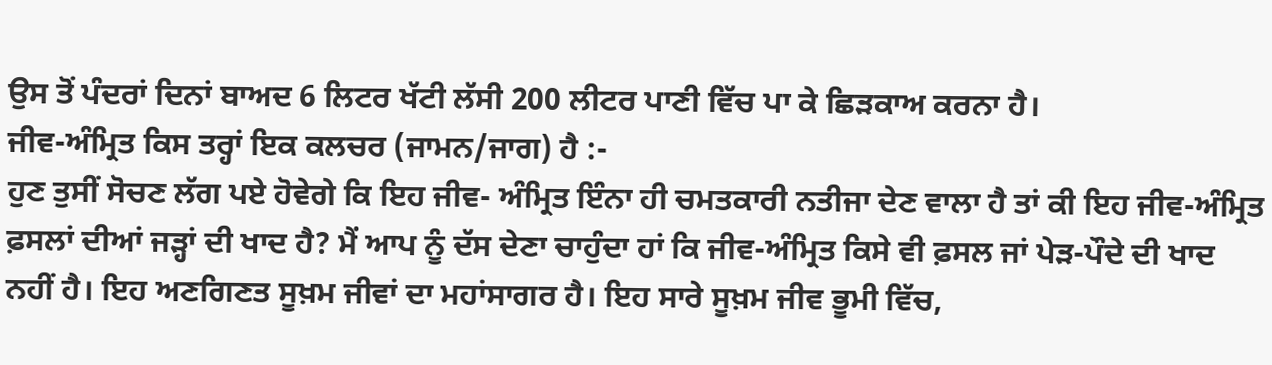ਉਸ ਤੋਂ ਪੰਦਰਾਂ ਦਿਨਾਂ ਬਾਅਦ 6 ਲਿਟਰ ਖੱਟੀ ਲੱਸੀ 200 ਲੀਟਰ ਪਾਣੀ ਵਿੱਚ ਪਾ ਕੇ ਛਿੜਕਾਅ ਕਰਨਾ ਹੈ।
ਜੀਵ-ਅੰਮ੍ਰਿਤ ਕਿਸ ਤਰ੍ਹਾਂ ਇਕ ਕਲਚਰ (ਜਾਮਨ/ਜਾਗ) ਹੈ :-
ਹੁਣ ਤੁਸੀਂ ਸੋਚਣ ਲੱਗ ਪਏ ਹੋਵੇਗੇ ਕਿ ਇਹ ਜੀਵ- ਅੰਮ੍ਰਿਤ ਇੰਨਾ ਹੀ ਚਮਤਕਾਰੀ ਨਤੀਜਾ ਦੇਣ ਵਾਲਾ ਹੈ ਤਾਂ ਕੀ ਇਹ ਜੀਵ-ਅੰਮ੍ਰਿਤ ਫ਼ਸਲਾਂ ਦੀਆਂ ਜੜ੍ਹਾਂ ਦੀ ਖਾਦ ਹੈ? ਮੈਂ ਆਪ ਨੂੰ ਦੱਸ ਦੇਣਾ ਚਾਹੁੰਦਾ ਹਾਂ ਕਿ ਜੀਵ-ਅੰਮ੍ਰਿਤ ਕਿਸੇ ਵੀ ਫ਼ਸਲ ਜਾਂ ਪੇੜ-ਪੌਦੇ ਦੀ ਖਾਦ ਨਹੀਂ ਹੈ। ਇਹ ਅਣਗਿਣਤ ਸੂਖ਼ਮ ਜੀਵਾਂ ਦਾ ਮਹਾਂਸਾਗਰ ਹੈ। ਇਹ ਸਾਰੇ ਸੂਖ਼ਮ ਜੀਵ ਭੂਮੀ ਵਿੱਚ,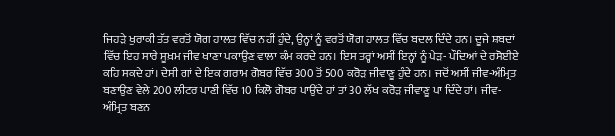ਜਿਹੜੇ ਖੁਰਾਕੀ ਤੱਤ ਵਰਤੋਂ ਯੋਗ ਹਾਲਤ ਵਿੱਚ ਨਹੀਂ ਹੁੰਦੇ, ਉਨ੍ਹਾਂ ਨੂੰ ਵਰਤੋਂ ਯੋਗ ਹਾਲਤ ਵਿੱਚ ਬਦਲ ਦਿੰਦੇ ਹਨ। ਦੂਜੇ ਸ਼ਬਦਾਂ ਵਿੱਚ ਇਹ ਸਾਰੇ ਸੂਖ਼ਮ ਜੀਵ ਖਾਣਾ ਪਕਾਉਣ ਵਾਲਾ ਕੰਮ ਕਰਦੇ ਹਨ। ਇਸ ਤਰ੍ਹਾਂ ਅਸੀਂ ਇਨ੍ਹਾਂ ਨੂੰ ਪੇੜ- ਪੌਦਿਆਂ ਦੇ ਰਸੋਈਏ ਕਹਿ ਸਕਦੇ ਹਾਂ। ਦੇਸੀ ਗਾਂ ਦੇ ਇਕ ਗਰਾਮ ਗੋਬਰ ਵਿੱਚ 300 ਤੋਂ 500 ਕਰੋੜ ਜੀਵਾਣੂ ਹੁੰਦੇ ਹਨ। ਜਦੋਂ ਅਸੀਂ ਜੀਵ-ਅੰਮ੍ਰਿਤ ਬਣਾਉਣ ਵੇਲੇ 200 ਲੀਟਰ ਪਾਣੀ ਵਿੱਚ 10 ਕਿਲੋ ਗੋਬਰ ਪਾਉਂਦੇ ਹਾਂ ਤਾਂ 30 ਲੱਖ ਕਰੋੜ ਜੀਵਾਣੂ ਪਾ ਦਿੰਦੇ ਹਾਂ। ਜੀਵ-ਅੰਮ੍ਰਿਤ ਬਣਨ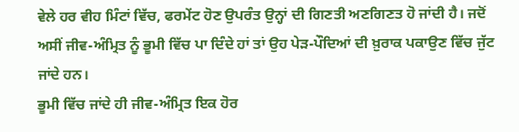ਵੇਲੇ ਹਰ ਵੀਹ ਮਿੰਟਾਂ ਵਿੱਚ, ਫਰਮੇਂਟ ਹੋਣ ਉਪਰੰਤ ਉਨ੍ਹਾਂ ਦੀ ਗਿਣਤੀ ਅਣਗਿਣਤ ਹੋ ਜਾਂਦੀ ਹੈ। ਜਦੋਂ ਅਸੀਂ ਜੀਵ-ਅੰਮ੍ਰਿਤ ਨੂੰ ਭੂਮੀ ਵਿੱਚ ਪਾ ਦਿੰਦੇ ਹਾਂ ਤਾਂ ਉਹ ਪੇੜ-ਪੌਦਿਆਂ ਦੀ ਖ਼ੁਰਾਕ ਪਕਾਉਣ ਵਿੱਚ ਜੁੱਟ ਜਾਂਦੇ ਹਨ।
ਭੂਮੀ ਵਿੱਚ ਜਾਂਦੇ ਹੀ ਜੀਵ-ਅੰਮ੍ਰਿਤ ਇਕ ਹੋਰ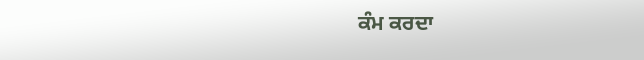ਕੰਮ ਕਰਦਾ